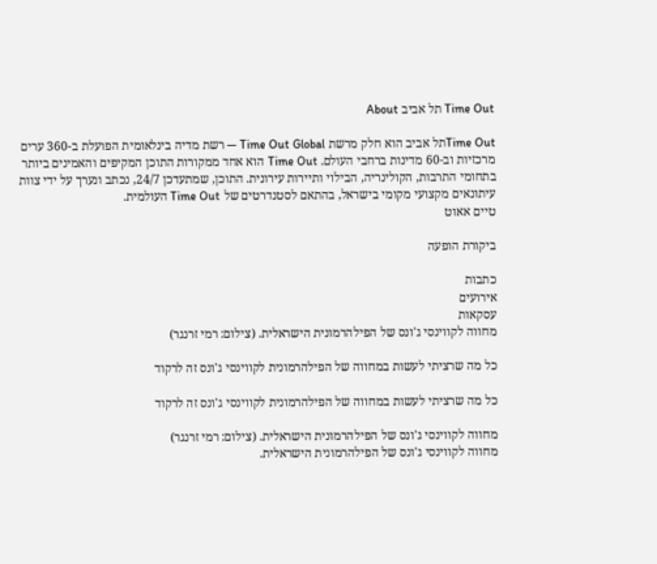Time Out תל אביב About

Time Outתל אביב הוא חלק מרשת Time Out Global — רשת מדיה בינלאומית הפועלת ב-360 ערים מרכזיות וב-60 מדינות ברחבי העולם. Time Out הוא אחד ממקורות התוכן המקיפים והאמינים ביותר בתחומי התרבות, הקולינריה, הבילוי ותיירות עירונית. התוכן, שמתעדכן 24/7, נכתב ונערך על ידי צוות עיתונאים מקצועי מקומי בישראל, בהתאם לסטנדרטים של Time Out העולמית.
טיים אאוט

ביקורת הופעה

כתבות
אירועים
עסקאות
מחווה לקווינסי ג'ונס של הפילהרמונית הישראלית. (צילום: רמי זרנגר)

כל מה שרציתי לעשות במחווה של הפילהרמונית לקווינסי ג'ונס זה לרקוד

כל מה שרציתי לעשות במחווה של הפילהרמונית לקווינסי ג'ונס זה לרקוד

מחווה לקווינסי ג'ונס של הפילהרמונית הישראלית. (צילום: רמי זרנגר)
מחווה לקווינסי ג'ונס של הפילהרמונית הישראלית.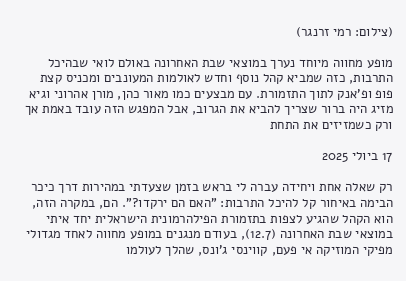(צילום: רמי זרנגר)

מופע מחווה מיוחד נערך במוצאי שבת האחרונה באולם לואי שבהיכל התרבות, כזה שמביא קהל נוסף וחדש לאולמות המעונבים ומכניס קצת פופ ופ'אנק לתוך התזמורת. עם מבצעים כמו מאור כהן, מורן אהרוני וגיא מזיג היה ברור שצריך להביא את הגרוב, אבל המפגש הזה עובד באמת אך ורק כשמזיזים את התחת

17 ביולי 2025

רק שאלה אחת ויחידה עברה לי בראש בזמן שצעדתי במהירות דרך כיכר הבימה באיחור קל להיכל התרבות: "האם הם ירקדו?". הם, במקרה הזה, הוא הקהל שהגיע לצפות בתזמורת הפילהרמונית הישראלית יחד איתי במוצאי שבת האחרונה (12.7), בעודם מנגנים במופע מחווה לאחד מגדולי מפיקי המוזיקה אי פעם, קווינסי ג'ונס, שהלך לעולמו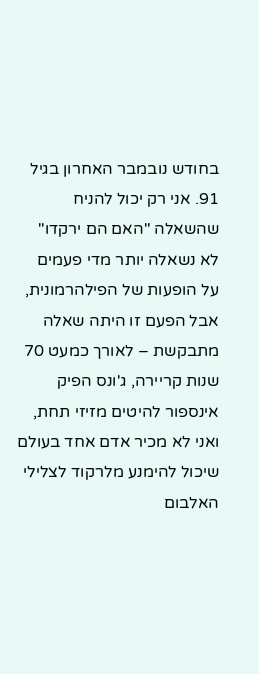בחודש נובמבר האחרון בגיל 91. אני רק יכול להניח שהשאלה "האם הם ירקדו" לא נשאלה יותר מדי פעמים על הופעות של הפילהרמונית, אבל הפעם זו היתה שאלה מתבקשת – לאורך כמעט 70 שנות קריירה, ג'ונס הפיק אינספור להיטים מזיזי תחת, ואני לא מכיר אדם אחד בעולם שיכול להימנע מלרקוד לצלילי האלבום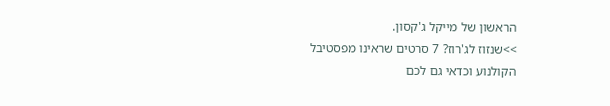הראשון של מייקל ג'קסון.
>>שנזוז לג'רוז? 7 סרטים שראינו מפסטיבל הקולנוע וכדאי גם לכם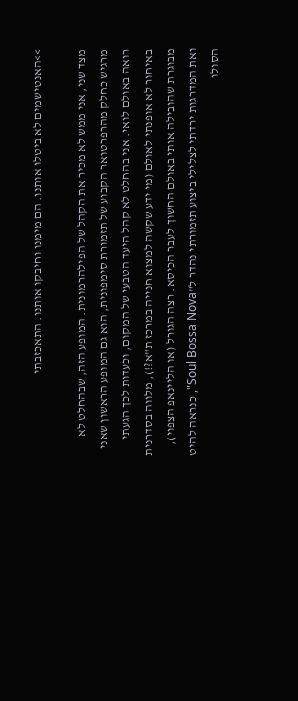>>האנטישמים לא ביטלו אותנו. הם מימנו וחיבקו אותנו. התאכזבתי

מצד שני, אני ממש לא מכיר את הקהל של הפילהרמונית. המופע הזה, שבהחלט לא מרגיש כחלק מהרפרטואר הקבוע של תזמורת סימפונית, הוא גם המופע הראשון שאני רואה באולם לואי. אני בהחלט לא קהל היעד הטבעי של המקום, וכעדות לכך הגעתי באיחור לא אופנתי לאולם (מי ידע שקשה למצוא חנייה במרכז ת"א?!), מלווה בסדרנית מבוגרת שהובילה אותי באולם החשוך לעבר הכיסא. רצה הגורל (או הליינאפ הצפוי), ואת המדרגות ירדתי לצלילי ביצוע תזמורתי נהדר ל"Soul Bossa Nova", כנראה להיט הסולו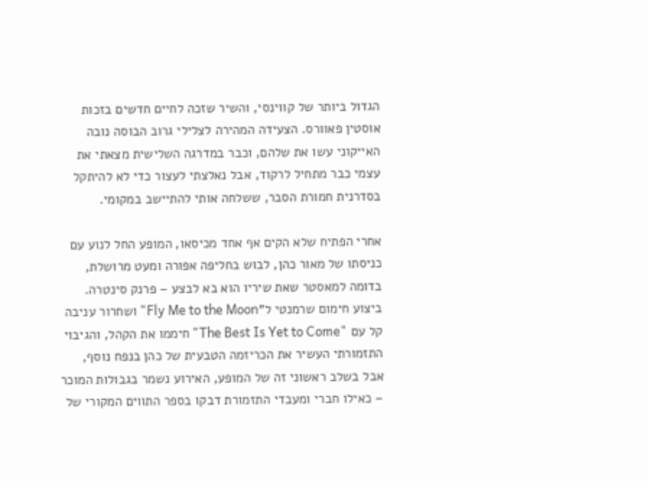הגדול ביותר של קווינסי, והשיר שזכה לחיים חדשים בזכות אוסטין פאוורס. הצעידה המהירה לצלילי גרוב הבוסה נובה האייקוני עשו את שלהם, וכבר במדרגה השלישית מצאתי את עצמי כבר מתחיל לרקוד, אבל נאלצתי לעצור כדי לא להיתקל בסדרנית חמורת הסבר, ששלחה אותי להתיישב במקומי.

אחרי הפתיח שלא הקים אף אחד מכיסאו, המופע החל לנוע עם כניסתו של מאור כהן, לבוש בחליפה אפורה ומעט מרושלת, בדומה למאסטר שאת שיריו הוא בא לבצע – פרנק סינטרה. ביצוע חימום שרמנטי ל"Fly Me to the Moon" ושחרור עניבה קל עם "The Best Is Yet to Come" חיממו את הקהל, והגיבוי התזמורתי העשיר את הכריזמה הטבעית של כהן בנפח נוסף, אבל בשלב ראשוני זה של המופע, האירוע נשמר בגבולות המוכר – כאילו חברי ומעבדי התזמורת דבקו בספר התווים המקורי של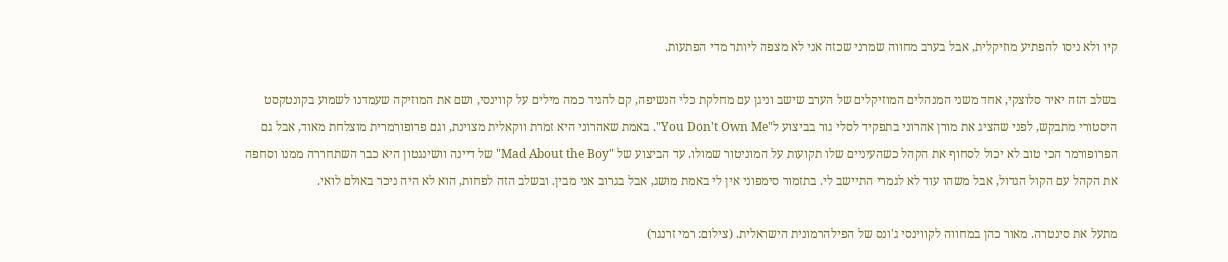קיו ולא ניסו להפתיע מוזיקלית, אבל בערב מחווה שמרני שכזה אני לא מצפה ליותר מדי הפתעות.

בשלב הזה יאיר סלוצקי, אחד משני המנהלים המוזיקלים של הערב שישב וניגן עם מחלקת כלי הנשיפה, קם להגיד כמה מילים על קווינסי, ושם את המוזיקה שעמדנו לשמוע בקונטקסט היסטורי מתבקש, לפני שהציג את מורן אהרוני בתפקיד לסלי גור בביצוע ל"You Don't Own Me". באמת שאהרוני היא זמרת ווקאלית מצוינת, וגם פרופורמרית מוצלחת מאוד, אבל גם הפרופורמר הכי טוב לא יכול לסחוף את הקהל כשהעיניים שלו תקועות על המוניטור שמולו. עד הביצוע של "Mad About the Boy" של דיינה וושינגטון היא כבר השתחררה ממנו וסחפה את הקהל עם הקול הגדול, אבל משהו עוד לא לגמרי התיישב לי. בתזמור סימפוני אין לי באמת מושג, אבל בגרוב אני מבין. ובשלב הזה לפחות, הוא לא היה ניכר באולם לואי.

מתעל את סינטרה. מאור כהן במחווה לקווינסי ג'ונס של הפילהרמונית הישראלית. (צילום: רמי זרנגר)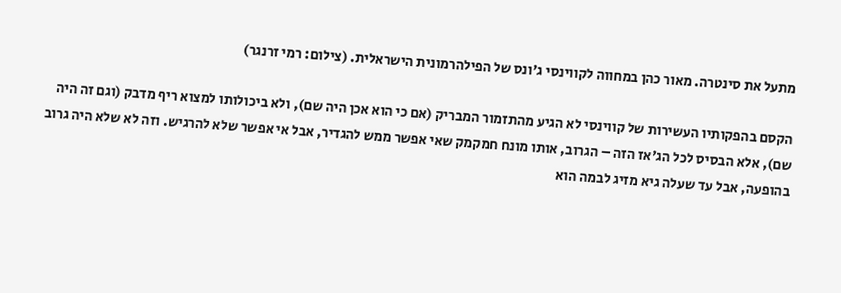מתעל את סינטרה. מאור כהן במחווה לקווינסי ג'ונס של הפילהרמונית הישראלית. (צילום: רמי זרנגר)

הקסם בהפקותיו העשירות של קווינסי לא הגיע מהתזמור המבריק (אם כי הוא אכן היה שם), ולא ביכולותו למצוא ריף מדבק (וגם זה היה שם), אלא הבסיס לכל הג'אז הזה – הגרוב, אותו מונח חמקמק שאי אפשר ממש להגדיר, אבל אי אפשר שלא להרגיש. וזה לא שלא היה גרוב בהופעה, אבל עד שעלה גיא מזיג לבמה הוא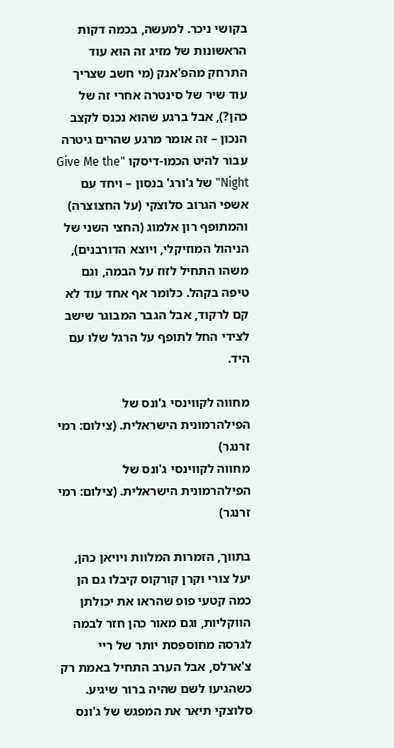בקושי ניכר. למעשה, בכמה דקות הראשונות של מזיג זה הוא עוד התרחק מהפ'אנק (מי חשב שצריך עוד שיר של סינטרה אחרי זה של כהן?), אבל ברגע שהוא נכנס לקצב הנכון – זה אומר מרגע שהרים גיטרה עבור להיט הכמו-דיסקו "Give Me the Night" של ג'ורג' בנסון – ויחד עם אשפי הגרוב סלוצקי (על החצוצרה) והמתופף רון אלמוג (החצי השני של הניהול המוזיקלי, ויוצא הדורבנים), משהו התחיל לזוז על הבמה, וגם טיפה בקהל. כלומר אף אחד עוד לא קם לרקוד, אבל הגבר המבוגר שישב לצידי החל לתופף על הרגל שלו עם היד.

מחווה לקווינסי ג'ונס של הפילהרמונית הישראלית. (צילום: רמי זרנגר)
מחווה לקווינסי ג'ונס של הפילהרמונית הישראלית. (צילום: רמי זרנגר)

בתווך, הזמרות המלוות ויויאן כהן, יעל צורי וקרן קורקוס קיבלו גם הן כמה קטעי פופ שהראו את יכולתן הווקליות, וגם מאור כהן חזר לבמה לגרסה מחוספסת יותר של ריי צ'ארלס, אבל הערב התחיל באמת רק כשהגיעו לשם שהיה ברור שיגיע. סלוצקי תיאר את המפגש של ג'ונס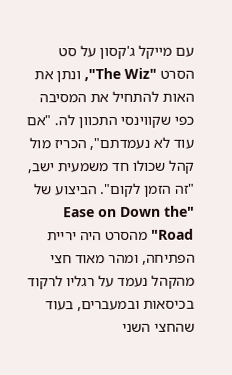עם מייקל ג'קסון על סט הסרט "The Wiz", ונתן את האות להתחיל את המסיבה כפי שקווינסי התכוון לה. "אם עוד לא נעמדתם", הכריז מול קהל שכולו חד משמעית ישב, "זה הזמן לקום". הביצוע של "Ease on Down the Road" מהסרט היה יריית הפתיחה, ומהר מאוד חצי מהקהל נעמד על רגליו לרקוד בכיסאות ובמעברים, בעוד שהחצי השני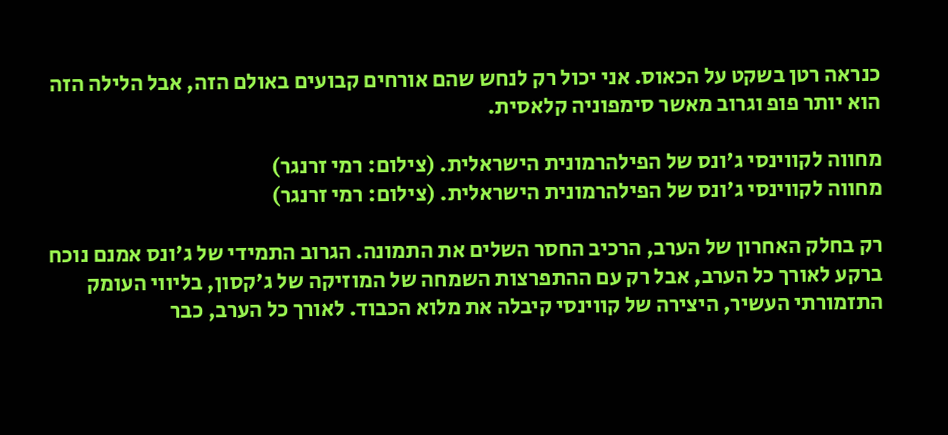כנראה רטן בשקט על הכאוס. אני יכול רק לנחש שהם אורחים קבועים באולם הזה, אבל הלילה הזה הוא יותר פופ וגרוב מאשר סימפוניה קלאסית.

מחווה לקווינסי ג'ונס של הפילהרמונית הישראלית. (צילום: רמי זרנגר)
מחווה לקווינסי ג'ונס של הפילהרמונית הישראלית. (צילום: רמי זרנגר)

רק בחלק האחרון של הערב, הרכיב החסר השלים את התמונה. הגרוב התמידי של ג'ונס אמנם נוכח ברקע לאורך כל הערב, אבל רק עם ההתפרצות השמחה של המוזיקה של ג'קסון, בליווי העומק התזמורתי העשיר, היצירה של קווינסי קיבלה את מלוא הכבוד. לאורך כל הערב, כבר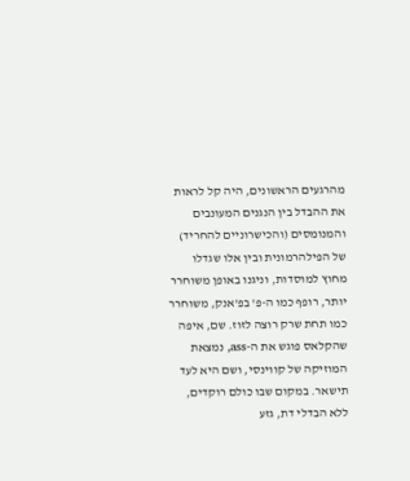מהרגעים הראשונים, היה קל לראות את ההבדל בין הנגנים המעונבים והמנומסים (והכישרוניים להחריד) של הפילהרמונית ובין אלו שגדלו מחוץ למוסדות, וניגנו באופן משוחרר יותר, רופף כמו ה-פ' בפ'אנק, משוחרר כמו תחת שרק רוצה לזוז. שם, איפה שהקלאס פוגש את ה-ass, נמצאת המוזיקה של קווינסי, ושם היא לעד תישאר. במקום שבו כולם רוקדים, ללא הבדלי דת, גזע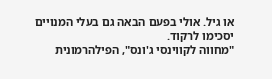או גיל. אולי בפעם הבאה גם בעלי המנויים יסכימו לרקוד.
"מחווה לקווינסי ג'ונס", הפילהרמונית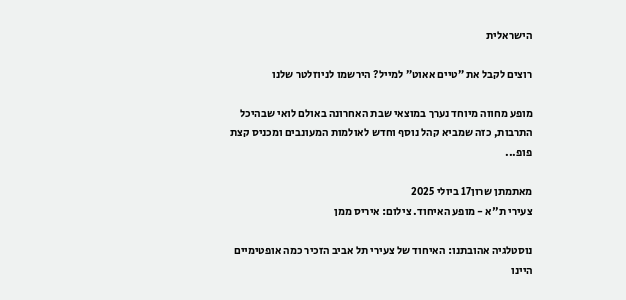הישראלית

רוצים לקבל את ״טיים אאוט״ למייל? הירשמו לניוזלטר שלנו

מופע מחווה מיוחד נערך במוצאי שבת האחרונה באולם לואי שבהיכל התרבות, כזה שמביא קהל נוסף וחדש לאולמות המעונבים ומכניס קצת פופ...

מאתמתן שרון17 ביולי 2025
צעירי ת"א - מופע האיחוד. צילום: איריס ממן

נוסטלגיה אהובתנו: האיחוד של צעירי תל אביב הזכיר כמה אופטימיים היינו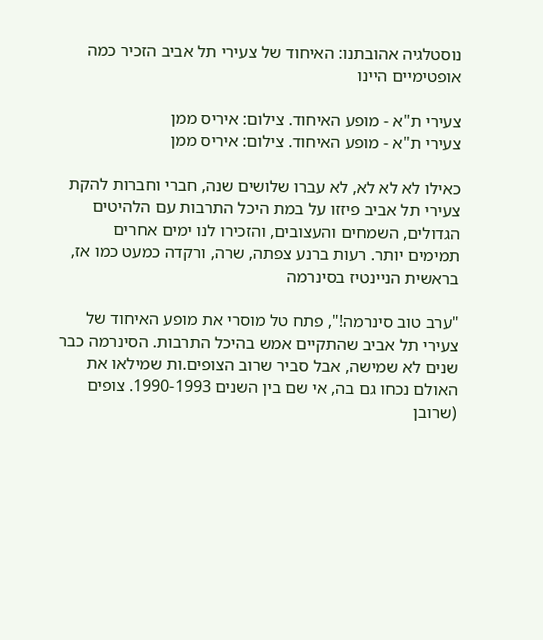נוסטלגיה אהובתנו: האיחוד של צעירי תל אביב הזכיר כמה אופטימיים היינו

צעירי ת"א - מופע האיחוד. צילום: איריס ממן
צעירי ת"א - מופע האיחוד. צילום: איריס ממן

כאילו לא לא לא, לא עברו שלושים שנה, חברי וחברות להקת צעירי תל אביב פיזזו על במת היכל התרבות עם הלהיטים הגדולים, השמחים והעצובים, והזכירו לנו ימים אחרים תמימים יותר. רעות ברנע צפתה, שרה, ורקדה כמעט כמו אז, בראשית הניינטיז בסינרמה

"ערב טוב סינרמה!", פתח טל מוסרי את מופע האיחוד של צעירי תל אביב שהתקיים אמש בהיכל התרבות. הסינרמה כבר שנים לא שמישה, אבל סביר שרוב הצופים.ות שמילאו את האולם נכחו גם בה, אי שם בין השנים 1990-1993. צופים (שרובן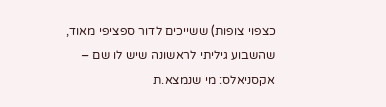כצפוי צופות) ששייכים לדור ספציפי מאוד, שהשבוע גיליתי לראשונה שיש לו שם – אקסניאלס: מי שנמצא.ת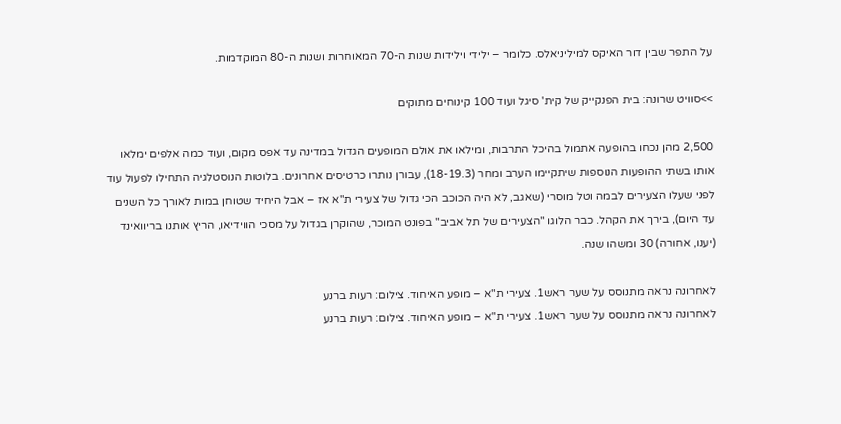על התפר שבין דור האיקס למיליניאלס. כלומר – ילידי וילידות שנות ה-70 המאוחרות ושנות ה-80 המוקדמות.

>>סוויט שרונה: בית הפנקייק של קית' סיגל ועוד 100 קינוחים מתוקים

2,500 מהן נכחו בהופעה אתמול בהיכל התרבות, ומילאו את אולם המופעים הגדול במדינה עד אפס מקום, ועוד כמה אלפים ימלאו אותו בשתי ההופעות הנוספות שיתקיימו הערב ומחר (18-19.3), עבורן נותרו כרטיסים אחרונים. בלוטות הנוסטלגיה התחילו לפעול עוד לפני שעלו הצעירים לבמה וטל מוסרי (שאגב, לא היה הכוכב הכי גדול של צעירי ת"א אז – אבל היחיד שטוחן במות לאורך כל השנים עד היום), בירך את הקהל. כבר הלוגו "הצעירים של תל אביב" בפונט המוכר, שהוקרן בגדול על מסכי הווידיאו, הריץ אותנו בריוואינד (יענו, אחורה) 30 ומשהו שנה.

לאחרונה נראה מתנוסס על שער ראש1. צעירי ת"א – מופע האיחוד. צילום: רעות ברנע
לאחרונה נראה מתנוסס על שער ראש1. צעירי ת"א – מופע האיחוד. צילום: רעות ברנע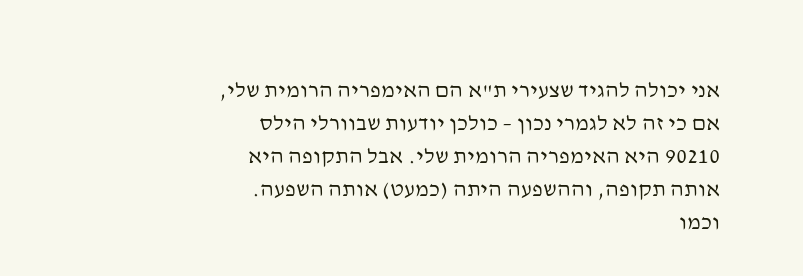אני יכולה להגיד שצעירי ת"א הם האימפריה הרומית שלי, אם כי זה לא לגמרי נכון – כולכן יודעות שבוורלי הילס 90210 היא האימפריה הרומית שלי. אבל התקופה היא אותה תקופה, וההשפעה היתה (כמעט) אותה השפעה. וכמו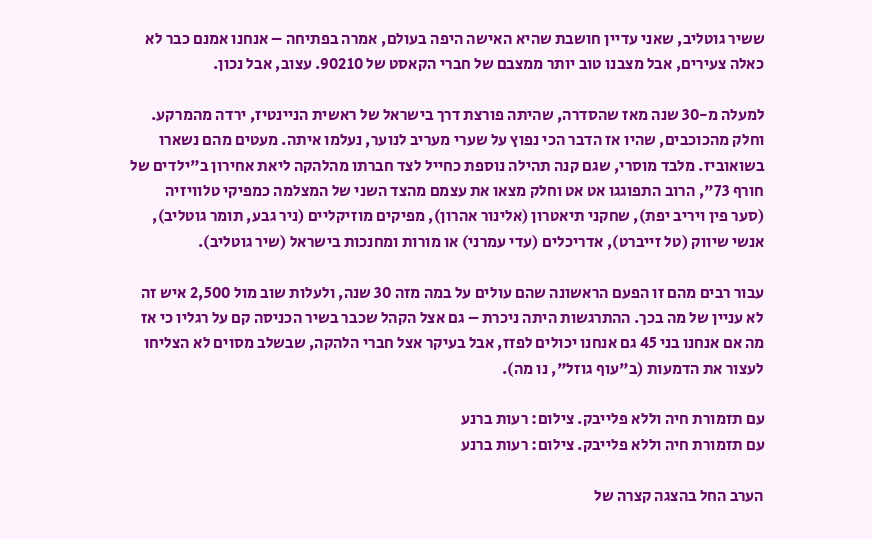ששיר גוטליב, שאני עדיין חושבת שהיא האישה היפה בעולם, אמרה בפתיחה – אנחנו אמנם כבר לא כאלה צעירים, אבל מצבנו טוב יותר ממצבם של חברי הקאסט של 90210. עצוב, אבל נכון.

למעלה מ-30 שנה מאז שהסדרה, שהיתה פורצת דרך בישראל של ראשית הניינטיז, ירדה מהמרקע. וחלק מהכוכבים, שהיו אז הדבר הכי נפוץ על שערי מעריב לנוער, נעלמו איתה. מעטים מהם נשארו בשואוביז. מלבד מוסרי, שגם קנה תהילה נוספת כחייל לצד חברתו מהלהקה ליאת אחירון ב"ילדים של חורף 73", הרוב התפוגגו אט אט וחלק מצאו את עצמם מהצד השני של המצלמה כמפיקי טלוויזיה (סער פין ויריב יפת), שחקני תיאטרון (אלינור אהרון), מפיקים מוזיקליים (ניר גבע, תומר גוטליב), אנשי שיווק (טל זייברט), אדריכלים (עדי עמרני) או מורות ומחנכות בישראל (שיר גוטליב).

עבור רבים מהם זו הפעם הראשונה שהם עולים על במה מזה 30 שנה, ולעלות שוב מול 2,500 איש זה לא עניין של מה בכך. ההתרגשות היתה ניכרת – גם אצל הקהל שכבר בשיר הכניסה קם על רגליו כי אז מה אם אנחנו בני 45 גם אנחנו יכולים לפזז, אבל בעיקר אצל חברי הלהקה, שבשלב מסוים לא הצליחו לעצור את הדמעות (ב"עוף גוזל", נו מה).

עם תזמורת חיה וללא פלייבק. צילום: רעות ברנע
עם תזמורת חיה וללא פלייבק. צילום: רעות ברנע

הערב החל בהצגה קצרה של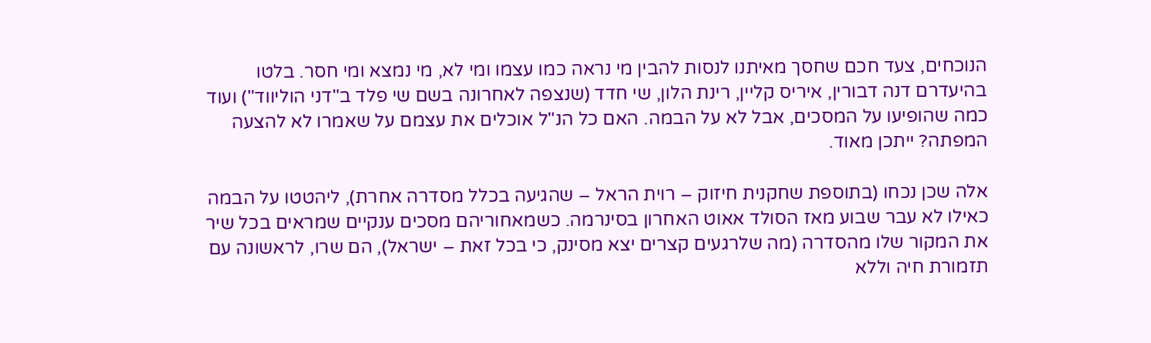הנוכחים, צעד חכם שחסך מאיתנו לנסות להבין מי נראה כמו עצמו ומי לא, מי נמצא ומי חסר. בלטו בהיעדרם דנה דבורין, איריס קליין, רינת הלון, שי חדד (שנצפה לאחרונה בשם שי פלד ב"דני הוליווד") ועוד כמה שהופיעו על המסכים, אבל לא על הבמה. האם כל הנ"ל אוכלים את עצמם על שאמרו לא להצעה המפתה? ייתכן מאוד.

אלה שכן נכחו (בתוספת שחקנית חיזוק – רוית הראל – שהגיעה בכלל מסדרה אחרת), ליהטטו על הבמה כאילו לא עבר שבוע מאז הסולד אאוט האחרון בסינרמה. כשמאחוריהם מסכים ענקיים שמראים בכל שיר את המקור שלו מהסדרה (מה שלרגעים קצרים יצא מסינק, כי בכל זאת – ישראל), הם שרו, לראשונה עם תזמורת חיה וללא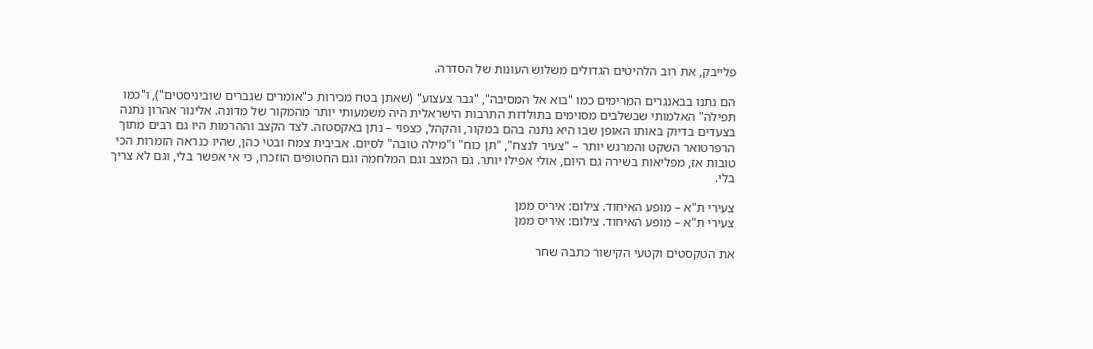פלייבק, את רוב הלהיטים הגדולים משלוש העונות של הסדרה.

הם נתנו בבאנגרים המרימים כמו "בוא אל המסיבה", "גבר צעצוע" (שאתן בטח מכירות כ"אומרים שגברים שוביניסטים"), ו"כמו תפילה" האלמותי שבשלבים מסוימים בתולדות התרבות הישראלית היה משמעותי יותר מהמקור של מדונה. אלינור אהרון נתנה בצעדים בדיוק באותו האופן שבו היא נתנה בהם במקור, והקהל, כצפוי – נתן באקסטזה. לצד הקצב וההרמות היו גם רבים מתוך הרפרטואר השקט והמרגש יותר – "צעיר לנצח", "תן כוח" ו"מילה טובה" לסיום. אביבית צמח ובטי כהן, שהיו כנראה הזמרות הכי טובות אז, מפליאות בשירה גם היום, אולי אפילו יותר. גם המצב וגם המלחמה וגם החטופים הוזכרו, כי אי אפשר בלי, וגם לא צריך בלי.

צעירי ת"א – מופע האיחוד. צילום: איריס ממן
צעירי ת"א – מופע האיחוד. צילום: איריס ממן

את הטקסטים וקטעי הקישור כתבה שחר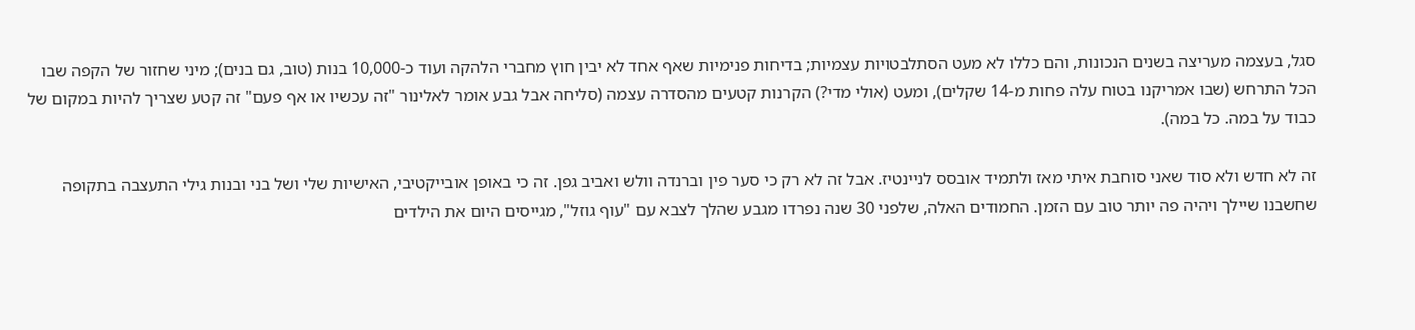סגל, בעצמה מעריצה בשנים הנכונות, והם כללו לא מעט הסתלבטויות עצמיות; בדיחות פנימיות שאף אחד לא יבין חוץ מחברי הלהקה ועוד כ-10,000 בנות (טוב, גם בנים); מיני שחזור של הקפה שבו הכל התרחש (שבו אמריקנו בטוח עלה פחות מ-14 שקלים), ומעט (אולי מדי?) הקרנות קטעים מהסדרה עצמה (סליחה אבל גבע אומר לאלינור "זה עכשיו או אף פעם" זה קטע שצריך להיות במקום של כבוד על במה. כל במה).

זה לא חדש ולא סוד שאני סוחבת איתי מאז ולתמיד אובסס לניינטיז. אבל זה לא רק כי סער פין וברנדה וולש ואביב גפן. זה כי באופן אובייקטיבי, האישיות שלי ושל בני ובנות גילי התעצבה בתקופה שחשבנו שיילך ויהיה פה יותר טוב עם הזמן. החמודים האלה, שלפני 30 שנה נפרדו מגבע שהלך לצבא עם "עוף גוזל", מגייסים היום את הילדים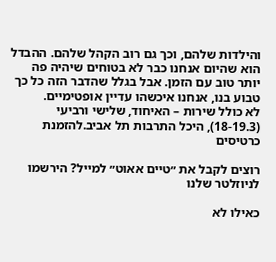והילדות שלהם, וכך גם רוב הקהל שלהם. ההבדל הוא שהיום אנחנו כבר לא בטוחים שיהיה פה יותר טוב עם הזמן. אבל בגלל שהדבר הזה כל כך טבוע בנו, אנחנו איכשהו עדיין אופטימיים.
לא כולל שירות – האיחוד, שלישי ורביעי (18-19.3), היכל התרבות תל אביב.להזמנת כרטיסים

רוצים לקבל את ״טיים אאוט״ למייל? הירשמו לניוזלטר שלנו

כאילו לא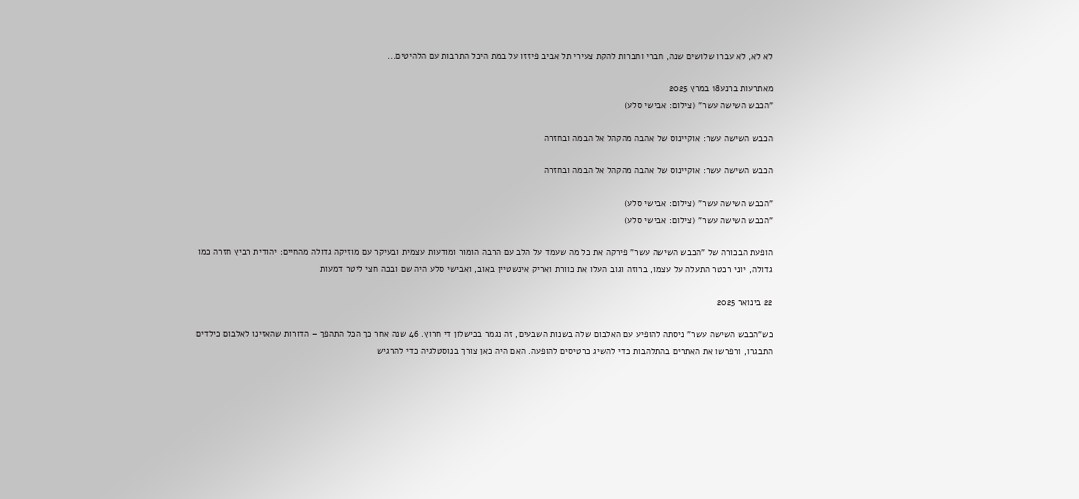לא לא, לא עברו שלושים שנה, חברי וחברות להקת צעירי תל אביב פיזזו על במת היכל התרבות עם הלהיטים...

מאתרעות ברנע18 במרץ 2025
"הכבש השישה עשר" (צילום: אבישי סלע)

הכבש השישה עשר: אוקיינוס של אהבה מהקהל אל הבמה ובחזרה

הכבש השישה עשר: אוקיינוס של אהבה מהקהל אל הבמה ובחזרה

"הכבש השישה עשר" (צילום: אבישי סלע)
"הכבש השישה עשר" (צילום: אבישי סלע)

הופעת הבכורה של "הכבש השישה עשר" פירקה את כל מה שעמד על הלב עם הרבה הומור ומודעות עצמית ובעיקר עם מוזיקה גדולה מהחיים: יהודית רביץ חזרה כמו גדולה, יוני רכטר התעלה על עצמו, ברוזה וגוב העלו את כוורת ואריק אינשטיין באוב, ואבישי סלע היה שם ובכה חצי ליטר דמעות

22 בינואר 2025

כש"הכבש השישה עשר" ניסתה להופיע עם האלבום שלה בשנות השבעים, זה נגמר בכישלון די חרוץ. 46 שנה אחר כך הכל התהפך – הדורות שהאזינו לאלבום כילדים התבגרו, ורפרשו את האתרים בהתלהבות כדי להשיג כרטיסים להופעה. האם היה כאן צורך בנוסטלגיה כדי להרגיש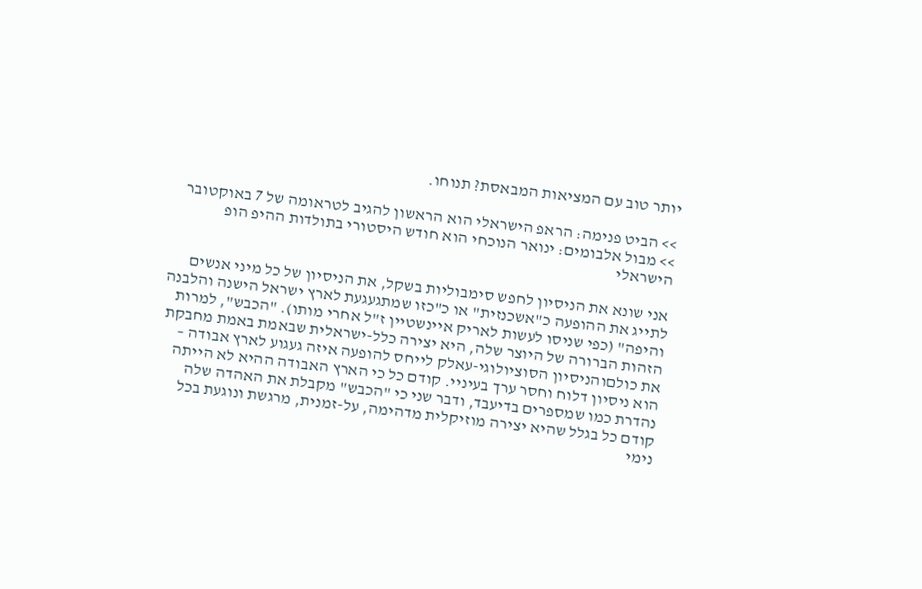יותר טוב עם המציאות המבאסת? תנוחו.

>> הביט פנימה: הראפ הישראלי הוא הראשון להגיב לטראומה של 7 באוקטובר
>> מבול אלבומים: ינואר הנוכחי הוא חודש היסטורי בתולדות ההיפ הופ הישראלי

אני שונא את הניסיון לחפש סימבוליות בשקל, את הניסיון של כל מיני אנשים לתייג את ההופעה כ"אשכנזית" או כ"כזו שמתגעגעת לארץ ישראל הישנה והלבנה והיפה" (כפי שניסו לעשות לאריק איינשטיין ז"ל אחרי מותו). "הכבש", למרות הזהות הברורה של היוצר שלה, היא יצירה כלל-ישראלית שבאמת באמת מחבקת את כולםוהניסיון הסוציולוגי-עאלק לייחס להופעה איזה געגוע לארץ אבודה – הוא ניסיון דלוח וחסר ערך בעיניי. קודם כל כי הארץ האבודה ההיא לא הייתה נהדרת כמו שמספרים בדיעבד, ודבר שני כי "הכבש" מקבלת את האהדה שלה קודם כל בגלל שהיא יצירה מוזיקלית מדהימה, על-זמנית, מרגשת ונוגעת בכל נימי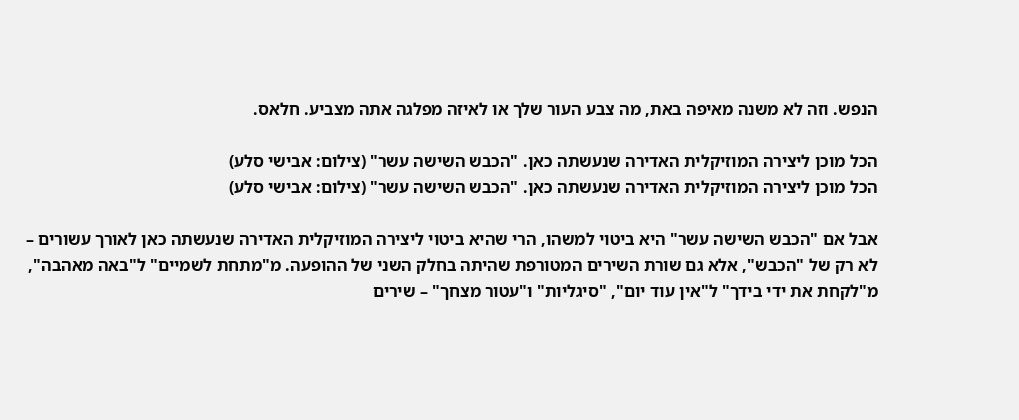הנפש. וזה לא משנה מאיפה באת, מה צבע העור שלך או לאיזה מפלגה אתה מצביע. חלאס.

הכל מוכן ליצירה המוזיקלית האדירה שנעשתה כאן. "הכבש השישה עשר" (צילום: אבישי סלע)
הכל מוכן ליצירה המוזיקלית האדירה שנעשתה כאן. "הכבש השישה עשר" (צילום: אבישי סלע)

אבל אם "הכבש השישה עשר" היא ביטוי למשהו, הרי שהיא ביטוי ליצירה המוזיקלית האדירה שנעשתה כאן לאורך עשורים – לא רק של "הכבש", אלא גם שורת השירים המטורפת שהיתה בחלק השני של ההופעה. מ"מתחת לשמיים" ל"באה מאהבה", מ"לקחת את ידי בידך" ל"אין עוד יום", "סיגליות" ו"עטור מצחך" – שירים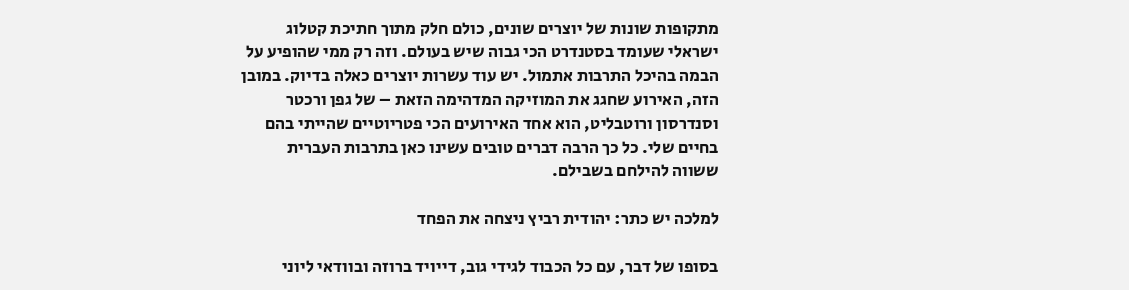מתקופות שונות של יוצרים שונים, כולם חלק מתוך חתיכת קטלוג ישראלי שעומד בסטנדרט הכי גבוה שיש בעולם. וזה רק ממי שהופיע על הבמה בהיכל התרבות אתמול. יש עוד עשרות יוצרים כאלה בדיוק. במובן הזה, האירוע שחגג את המוזיקה המדהימה הזאת – של גפן ורכטר וסנדרסון ורוטבליט, הוא אחד האירועים הכי פטריוטיים שהייתי בהם בחיים שלי. כל כך הרבה דברים טובים עשינו כאן בתרבות העברית ששווה להילחם בשבילם.

למלכה יש כתר: יהודית רביץ ניצחה את הפחד

בסופו של דבר, עם כל הכבוד לגידי גוב, דייויד ברוזה ובוודאי ליוני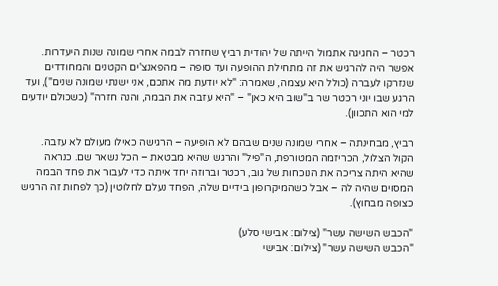רכטר – החגיגה אתמול הייתה של יהודית רביץ שחזרה לבמה אחרי שמונה שנות היעדרות. אפשר היה להרגיש את זה מתחילת ההופעה ועד סופה – מהפאנצ'ים הקטנים והמחודדים שנזרקו לעברה (כולל היא עצמה, שאמרה: "לא יודעת מה אתכם, אני ישנתי שמונה שנים"), ועד הרגע שבו יוני רכטר שר ב"שוב היא כאן" – "היא עזבה את הבמה, והנה חזרה" (כשכולם יודעים למי הוא התכוון).

רביץ, מבחינתה – אחרי שמונה שנים שבהם לא הופיעה – הרגישה כאילו מעולם לא עזבה. הקול הצלול, הכריזמה המטורפת, ה"פיל" והרגש שהיא מבטאת – הכל נשאר שם. כנראה שהיא היתה צריכה את הנוכחות של גוב, רכטר וברוזה יחד איתה כדי לעבור את פחד הבמה המסוים שהיה לה – אבל כשהמיקרופון בידיים שלה, הפחד נעלם לחלוטין (כך לפחות זה הרגיש כצופה מבחוץ).

"הכבש השישה עשר" (צילום: אבישי סלע)
"הכבש השישה עשר" (צילום: אבישי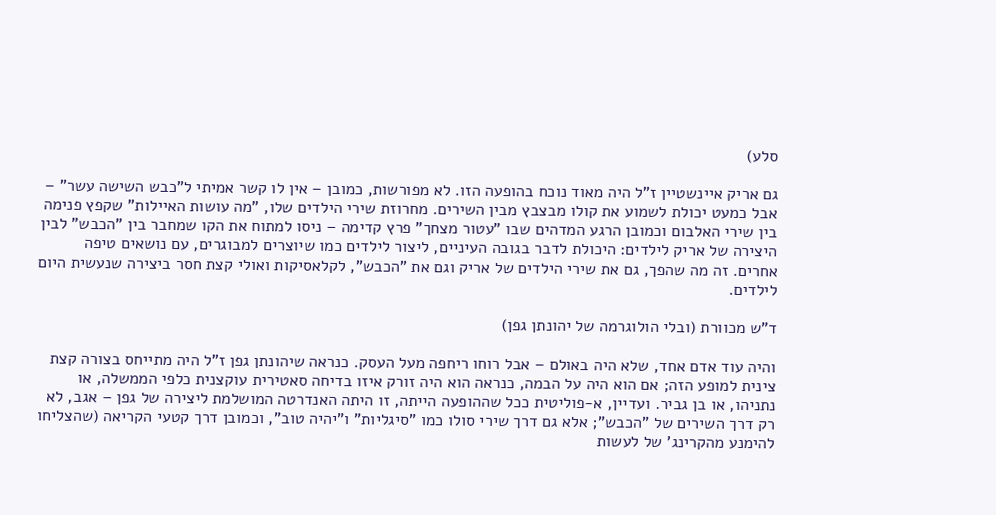סלע)

גם אריק איינשטיין ז"ל היה מאוד נוכח בהופעה הזו. לא מפורשות, כמובן – אין לו קשר אמיתי ל"כבש השישה עשר" – אבל כמעט יכולת לשמוע את קולו מבצבץ מבין השירים. מחרוזת שירי הילדים שלו, "מה עושות האיילות" שקפץ פנימה בין שירי האלבום וכמובן הרגע המדהים שבו "עטור מצחך" פרץ קדימה – ניסו למתוח את הקו שמחבר בין "הכבש" לבין היצירה של אריק לילדים: היכולת לדבר בגובה העיניים, ליצור לילדים כמו שיוצרים למבוגרים, עם נושאים טיפה אחרים. זה מה שהפך, גם את שירי הילדים של אריק וגם את "הכבש", לקלאסיקות ואולי קצת חסר ביצירה שנעשית היום לילדים.

ד"ש מכוורת (ובלי הולוגרמה של יהונתן גפן)

והיה עוד אדם אחד, שלא היה באולם – אבל רוחו ריחפה מעל העסק. כנראה שיהונתן גפן ז"ל היה מתייחס בצורה קצת צינית למופע הזה; אם הוא היה על הבמה, כנראה הוא היה זורק איזו בדיחה סאטירית עוקצנית כלפי הממשלה, או נתניהו, או בן גביר. ועדיין, א-פוליטית ככל שההופעה הייתה, זו היתה האנדרטה המושלמת ליצירה של גפן – אגב, לא רק דרך השירים של "הכבש"; אלא גם דרך שירי סולו כמו "סיגליות" ו"יהיה טוב", וכמובן דרך קטעי הקריאה (שהצליחו להימנע מהקרינג' של לעשות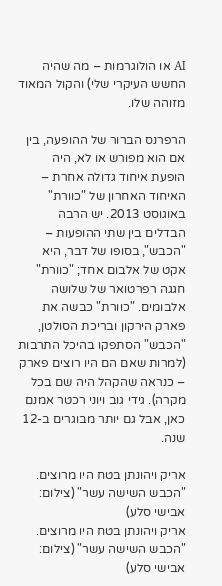AI או הולוגרמות – מה שהיה החשש העיקרי שלי) והקול המאוד מזוהה שלו.

הרפרנס הברור של ההופעה, בין אם הוא מפורש או לא, היה הופעת איחוד גדולה אחרת – האיחוד האחרון של "כוורת" באוגוסט 2013. יש הרבה הבדלים בין שתי ההופעות – "הכבש", בסופו של דבר, היא אקט של אלבום אחד; "כוורת" חגגה רפרטואר של שלושה אלבומים. "כוורת" כבשה את פארק הירקון ובריכת הסולטן, "הכבש" הסתפקו בהיכל התרבות (למרות שאם הם היו רוצים פארק – כנראה שהקהל היה שם בכל מקרה). גידי גוב ויוני רכטר אמנם כאן, אבל גם יותר מבוגרים ב-12 שנה.

אריק ויהונתן בטח היו מרוצים. "הכבש השישה עשר" (צילום: אבישי סלע)
אריק ויהונתן בטח היו מרוצים. "הכבש השישה עשר" (צילום: אבישי סלע)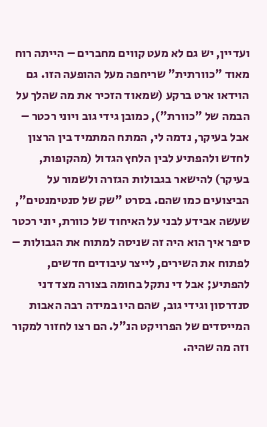ועדיין, יש גם לא מעט קווים מחברים – הייתה רוח מאוד "כוורתית" שריחפה מעל ההופעה הזו. גם הוידאו ארט ברקע (שמאוד הזכיר את מה שהלך על הבמה של "כוורת"), כמובן גידי גוב ויוני רכטר – אבל בעיקר, נדמה לי, המתח המתמיד בין הרצון לחדש ולהפתיע לבין הלחץ הגדול (מהקופות, בעיקר) להישאר בגבולות הגזרה ולשמור על הביצועים כמו שהם. בסרט "שק של סנטימנטים", שעשה אבידע לבני על האיחוד של כוורת, יוני רכטר סיפר איך הוא היה זה שניסה למתוח את הגבולות – לפתוח את השירים, לייצר עיבודים חדשים, להפתיע; אבל די נתקל בחומה בצורה מצד דני סנדרסון וגידי גוב, שהם היו במידה רבה האבות המייסדים של הפרויקט הנ"ל. הם רצו לחזור למקור וזה מה שהיה.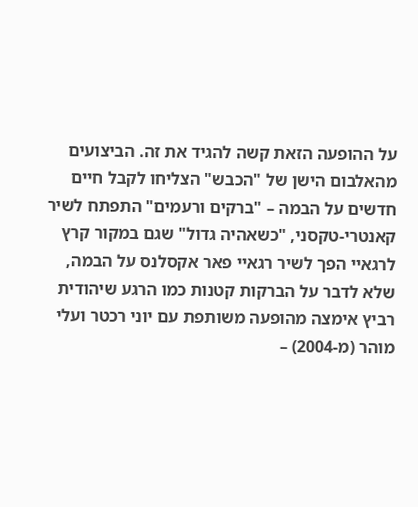על ההופעה הזאת קשה להגיד את זה. הביצועים מהאלבום הישן של "הכבש" הצליחו לקבל חיים חדשים על הבמה – "ברקים ורעמים" התפתח לשיר קאנטרי-טקסני, "כשאהיה גדול" שגם במקור קרץ לרגאיי הפך לשיר רגאיי פאר אקסלנס על הבמה, שלא לדבר על הברקות קטנות כמו הרגע שיהודית רביץ אימצה מהופעה משותפת עם יוני רכטר ועלי מוהר (מ-2004) –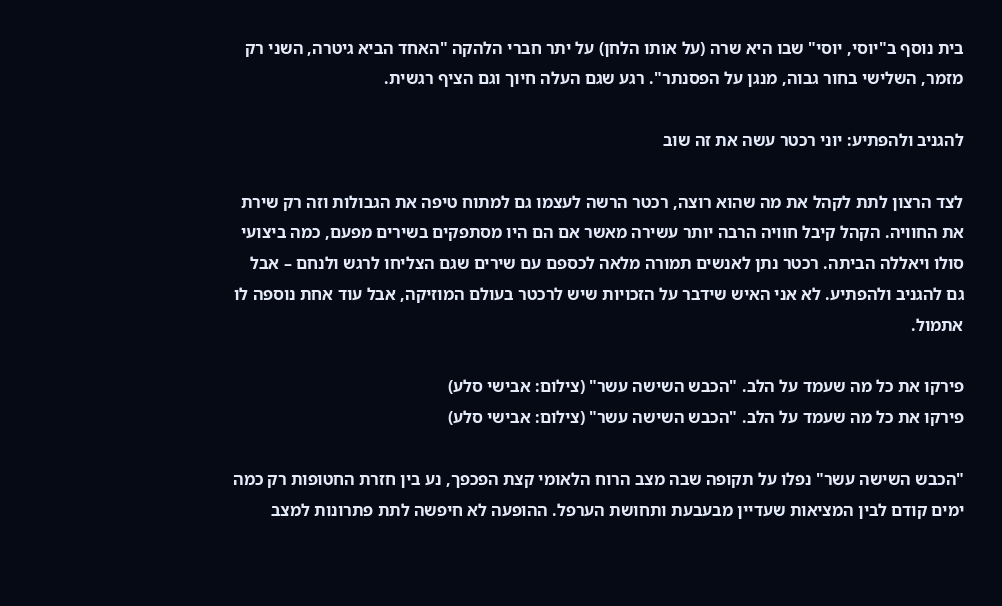בית נוסף ב"יוסי, יוסי" שבו היא שרה (על אותו הלחן) על יתר חברי הלהקה "האחד הביא גיטרה, השני רק מזמר, השלישי בחור גבוה, מנגן על הפסנתר". רגע שגם העלה חיוך וגם הציף רגשית.

להגניב ולהפתיע: יוני רכטר עשה את זה שוב

לצד הרצון לתת לקהל את מה שהוא רוצה, רכטר הרשה לעצמו גם למתוח טיפה את הגבולות וזה רק שירת את החוויה. הקהל קיבל חוויה הרבה יותר עשירה מאשר אם הם היו מסתפקים בשירים מפעם, כמה ביצועי סולו ויאללה הביתה. רכטר נתן לאנשים תמורה מלאה לכספם עם שירים שגם הצליחו לרגש ולנחם – אבל גם להגניב ולהפתיע. לא אני האיש שידבר על הזכויות שיש לרכטר בעולם המוזיקה, אבל עוד אחת נוספה לו אתמול.

פירקו את כל מה שעמד על הלב. "הכבש השישה עשר" (צילום: אבישי סלע)
פירקו את כל מה שעמד על הלב. "הכבש השישה עשר" (צילום: אבישי סלע)

"הכבש השישה עשר" נפלו על תקופה שבה מצב הרוח הלאומי קצת הפכפך, נע בין חזרת החטופות רק כמה ימים קודם לבין המציאות שעדיין מבעבעת ותחושת הערפל. ההופעה לא חיפשה לתת פתרונות למצב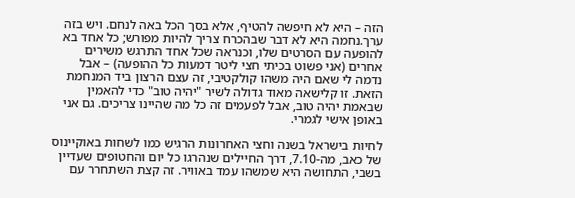הזה – היא לא חיפשה להטיף, אלא בסך הכל באה לנחם. ויש בזה ערך.נחמה היא לא דבר שבהכרח צריך להיות מפורש; כל אחד בא להופעה עם הסרטים שלו, וכנראה שכל אחד התרגש משירים אחרים (אני פשוט בכיתי חצי ליטר דמעות כל ההופעה) – אבל נדמה לי שאם היה משהו קולקטיבי, זה עצם הרצון ביד המנחמת הזאת. זו קלישאה מאוד גדולה לשיר "יהיה טוב" כדי להאמין שבאמת יהיה טוב, אבל לפעמים זה כל מה שהיינו צריכים. גם אני באופן אישי לגמרי.

לחיות בישראל בשנה וחצי האחרונות הרגיש כמו לשחות באוקיינוס של כאב, מה-7.10, דרך החיילים שנהרגו כל יום והחטופים שעדיין בשבי, התחושה היא שמשהו עמד באוויר. זה קצת השתחרר עם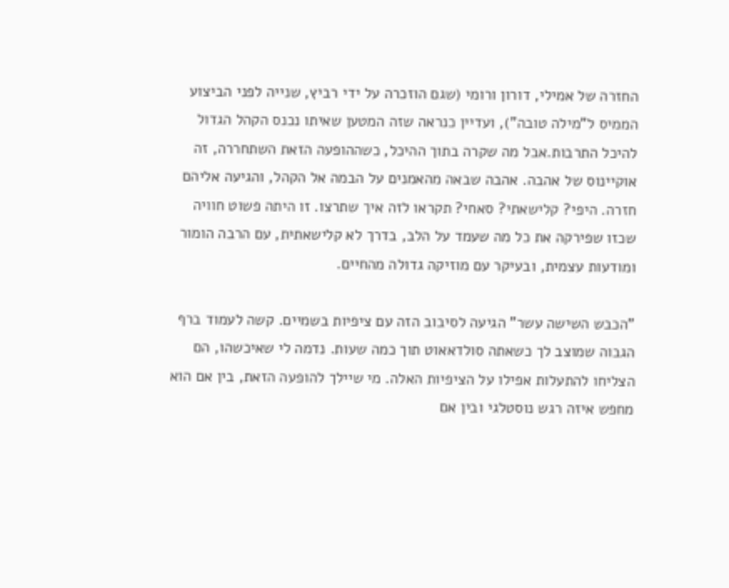החזרה של אמילי, דורון ורומי (שגם הוזכרה על ידי רביץ, שנייה לפני הביצוע הממיס ל"מילה טובה"), ועדיין כנראה שזה המטען שאיתו נכנס הקהל הגדול להיכל התרבות.אבל מה שקרה בתוך ההיכל, כשההופעה הזאת השתחררה, זה אוקיינוס של אהבה. אהבה שבאה מהאמנים על הבמה אל הקהל, והגיעה אליהם חזרה. היפי? קלישאתי? סאחי? תקראו לזה איך שתרצו. זו היתה פשוט חוויה שכזו שפירקה את כל מה שעמד על הלב, בדרך לא קלישאתית, עם הרבה הומור ומודעות עצמית, ובעיקר עם מוזיקה גדולה מהחיים.

"הכבש השישה עשר" הגיעה לסיבוב הזה עם ציפיות בשמיים. קשה לעמוד ברף הגבוה שמוצב לך כשאתה סולדאאוט תוך כמה שעות. נדמה לי שאיכשהו, הם הצליחו להתעלות אפילו על הציפיות האלה. מי שיילך להופעה הזאת, בין אם הוא מחפש איזה רגש נוסטלגי ובין אם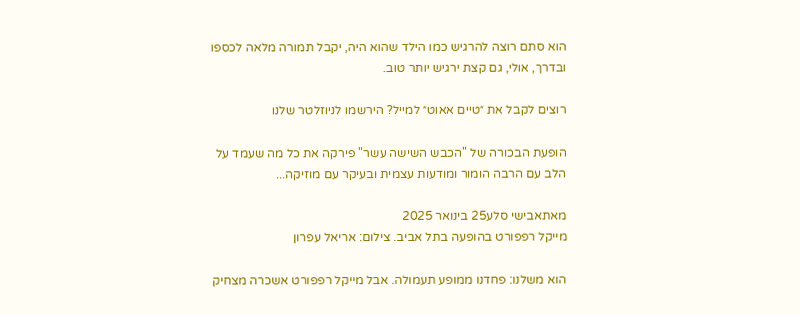הוא סתם רוצה להרגיש כמו הילד שהוא היה, יקבל תמורה מלאה לכספו ובדרך, אולי, גם קצת ירגיש יותר טוב.

רוצים לקבל את ״טיים אאוט״ למייל? הירשמו לניוזלטר שלנו

הופעת הבכורה של "הכבש השישה עשר" פירקה את כל מה שעמד על הלב עם הרבה הומור ומודעות עצמית ובעיקר עם מוזיקה...

מאתאבישי סלע25 בינואר 2025
מייקל רפפורט בהופעה בתל אביב. צילום: אריאל עפרון

הוא משלנו: פחדנו ממופע תעמולה. אבל מייקל רפפורט אשכרה מצחיק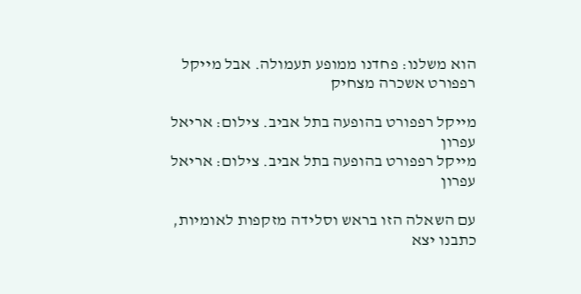הוא משלנו: פחדנו ממופע תעמולה. אבל מייקל רפפורט אשכרה מצחיק

מייקל רפפורט בהופעה בתל אביב. צילום: אריאל עפרון
מייקל רפפורט בהופעה בתל אביב. צילום: אריאל עפרון

עם השאלה הזו בראש וסלידה מזקפות לאומיות, כתבנו יצא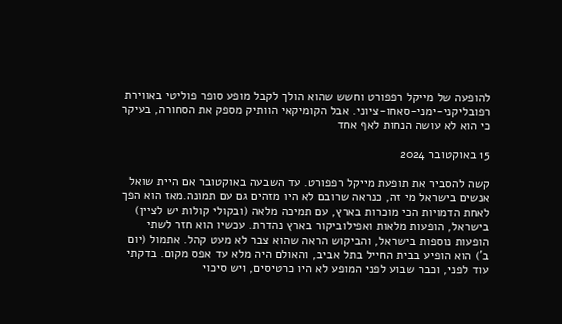להופעה של מייקל רפפורט וחשש שהוא הולך לקבל מופע סופר פוליטי באווירת רפובליקני-ימני-סאחו-ציוני. אבל הקומיקאי הוותיק מספק את הסחורה, בעיקר כי הוא לא עושה הנחות לאף אחד

15 באוקטובר 2024

קשה להסביר את תופעת מייקל רפפורט. עד השבעה באוקטובר אם היית שואל אנשים בישראל מי זה, כנראה שרובם לא היו מזהים גם עם תמונה.מאז הוא הפך לאחת הדמויות הכי מוכרות בארץ, עם תמיכה מלאה (ובקולי קולות יש לציין) בישראל, הופעות מלאות ואפילוביקור בארץ נהדרת. עכשיו הוא חזר לשתי הופעות נוספות בישראל, והביקוש הראה שהוא צבר לא מעט קהל. אתמול (יום ב') הוא הופיע בבית החייל בתל אביב, והאולם היה מלא עד אפס מקום. בדקתי עוד לפני, וכבר שבוע לפני המופע לא היו כרטיסים, ויש סיכוי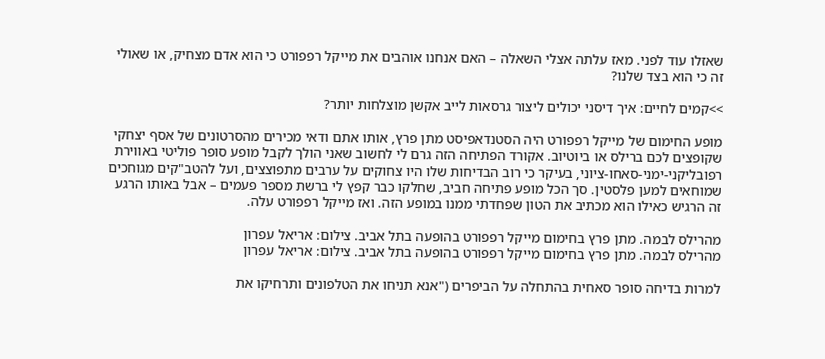שאזלו עוד לפני. מאז עלתה אצלי השאלה – האם אנחנו אוהבים את מייקל רפפורט כי הוא אדם מצחיק, או שאולי זה כי הוא בצד שלנו?

>>קמים לחיים: איך דיסני יכולים ליצור גרסאות לייב אקשן מוצלחות יותר?

מופע החימום של מייקל רפפורט היה הסטנדאפיסט מתן פרץ, אותו אתם ודאי מכירים מהסרטונים של אסף יצחקי שקופצים לכם ברילס או ביוטיוב. אקורד הפתיחה הזה גרם לי לחשוב שאני הולך לקבל מופע סופר פוליטי באווירת רפובליקני-ימני-סאחו-ציוני, בעיקר כי רוב הבדיחות שלו היו צחוקים על ערבים מתפוצצים, ועל להטב"קים מגוחכים שמוחאים למען פלסטין. סך הכל מופע פתיחה חביב, שחלקו כבר קפץ לי ברשת מספר פעמים – אבל באותו הרגע זה הרגיש כאילו הוא מכתיב את הטון שפחדתי ממנו במופע הזה. ואז מייקל רפפורט עלה.

מהרילס לבמה. מתן פרץ בחימום מייקל רפפורט בהופעה בתל אביב. צילום: אריאל עפרון
מהרילס לבמה. מתן פרץ בחימום מייקל רפפורט בהופעה בתל אביב. צילום: אריאל עפרון

למרות בדיחה סופר סאחית בהתחלה על הביפרים ("אנא תניחו את הטלפונים ותרחיקו את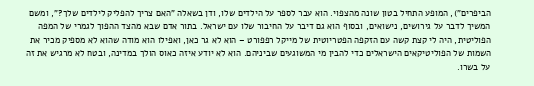הביפרים"), המופע התחיל בטון שונה מהצפוי. הוא עבר לספר על הילדים שלו, ודן בשאלה "האם צריך להפליק לילדים שלך?", ומשם המשיך לדבר על גירושים, נישואים, ובסוף הוא גם דיבר על החיבור שלו עם ישראל. בתור אדם שבא מהצד ההפוך לגמרי של המפה הפוליטית, היה לי קצת קשה עם הזקפה הפטריוטית של מייקל רפפורט – הוא לא גר כאן, ואפילו הוא מודה שהוא לא מספיק מכיר את השמות של הפוליטיקאים הישראלים כדי להבין מי המשוגעים שביניהם. הוא לא יודע איזה כאוס הולך במדינה, ובטח לא מרגיש את זה על בשרו.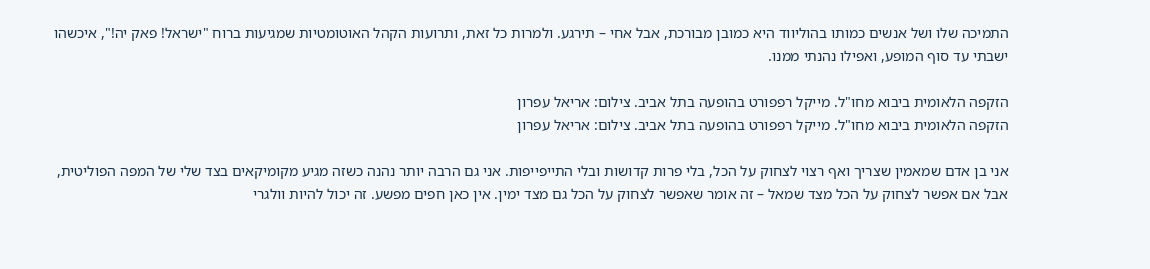התמיכה שלו ושל אנשים כמותו בהוליווד היא כמובן מבורכת, אבל אחי – תירגע. ולמרות כל זאת, ותרועות הקהל האוטומטיות שמגיעות ברוח "ישראל! פאק יה!", איכשהו ישבתי עד סוף המופע, ואפילו נהנתי ממנו.

הזקפה הלאומית ביבוא מחו"ל. מייקל רפפורט בהופעה בתל אביב. צילום: אריאל עפרון
הזקפה הלאומית ביבוא מחו"ל. מייקל רפפורט בהופעה בתל אביב. צילום: אריאל עפרון

אני בן אדם שמאמין שצריך ואף רצוי לצחוק על הכל, בלי פרות קדושות ובלי התייפייפות. אני גם הרבה יותר נהנה כשזה מגיע מקומיקאים בצד שלי של המפה הפוליטית, אבל אם אפשר לצחוק על הכל מצד שמאל – זה אומר שאפשר לצחוק על הכל גם מצד ימין. אין כאן חפים מפשע. זה יכול להיות וולגרי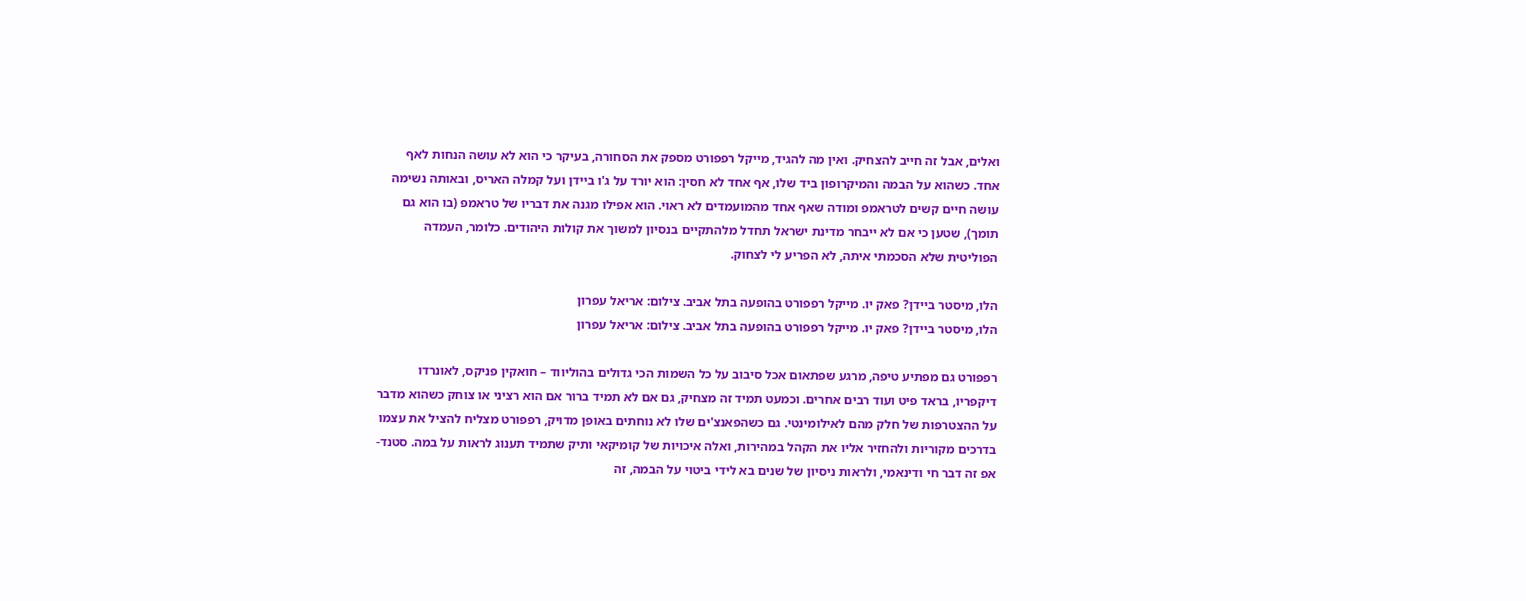ואלים, אבל זה חייב להצחיק. ואין מה להגיד, מייקל רפפורט מספק את הסחורה, בעיקר כי הוא לא עושה הנחות לאף אחד. כשהוא על הבמה והמיקרופון ביד שלו, אף אחד לא חסין: הוא יורד על ג'ו ביידן ועל קמלה האריס, ובאותה נשימה עושה חיים קשים לטראמפ ומודה שאף אחד מהמועמדים לא ראוי. הוא אפילו מגנה את דבריו של טראמפ (בו הוא גם תומך), שטען כי אם לא ייבחר מדינת ישראל תחדל מלהתקיים בנסיון למשוך את קולות היהודים. כלומר, העמדה הפוליטית שלא הסכמתי איתה, לא הפריע לי לצחוק.

הלו, מיסטר ביידן? פאק יו. מייקל רפפורט בהופעה בתל אביב. צילום: אריאל עפרון
הלו, מיסטר ביידן? פאק יו. מייקל רפפורט בהופעה בתל אביב. צילום: אריאל עפרון

רפפורט גם מפתיע טיפה, מרגע שפתאום אכל סיבוב על כל השמות הכי גדולים בהוליווד – חואקין פניקס, לאונרדו דיקפריו, בראד פיט ועוד רבים אחרים. וכמעט תמיד זה מצחיק, גם אם לא תמיד ברור אם הוא רציני או צוחק כשהוא מדבר על ההצטרפות של חלק מהם לאילומינטי. גם כשהפאנצ'ים שלו לא נוחתים באופן מדויק, רפפורט מצליח להציל את עצמו בדרכים מקוריות ולהחזיר אליו את הקהל במהירות, ואלה איכויות של קומיקאי ותיק שתמיד תענוג לראות על במה. סטנד-אפ זה דבר חי ודינאמי, ולראות ניסיון של שנים בא לידי ביטוי על הבמה, זה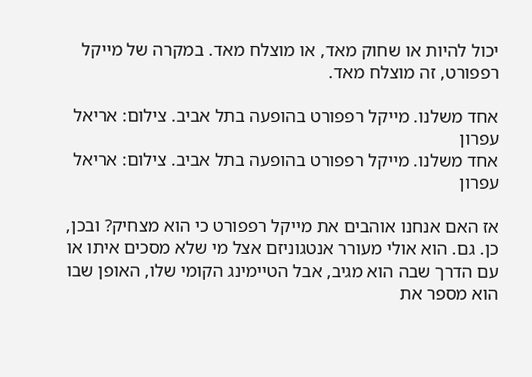יכול להיות או שחוק מאד, או מוצלח מאד. במקרה של מייקל רפפורט, זה מוצלח מאד.

אחד משלנו. מייקל רפפורט בהופעה בתל אביב. צילום: אריאל עפרון
אחד משלנו. מייקל רפפורט בהופעה בתל אביב. צילום: אריאל עפרון

אז האם אנחנו אוהבים את מייקל רפפורט כי הוא מצחיק? ובכן, כן. גם. הוא אולי מעורר אנטגוניזם אצל מי שלא מסכים איתו או עם הדרך שבה הוא מגיב, אבל הטיימינג הקומי שלו, האופן שבו הוא מספר את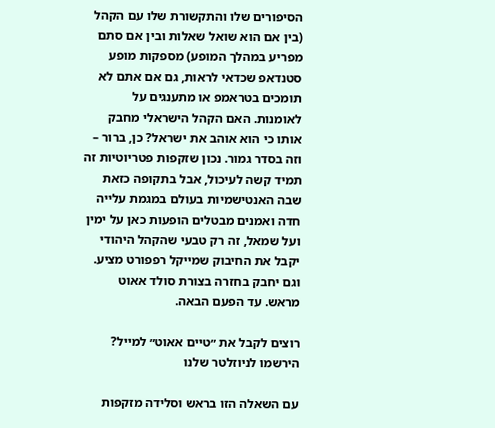הסיפורים שלו והתקשורת שלו עם הקהל (בין אם הוא שואל שאלות ובין אם סתם מפריע במהלך המופע) מספקות מופע סטנדאפ שכדאי לראות, גם אם אתם לא תומכים בטראמפ או מתענגים על לאומנות. האם הקהל הישראלי מחבק אותו כי הוא אוהב את ישראל? כן, ברור – וזה בסדר גמור. נכון שזקפות פטריוטיות זה תמיד קשה לעיכול, אבל בתקופה כזאת שבה האנטישמיות בעולם במגמת עלייה חדה ואמנים מבטלים הופעות כאן על ימין ועל שמאל, זה רק טבעי שהקהל היהודי יקבל את החיבוק שמייקל רפפורט מציע. וגם יחבק בחזרה בצורת סולד אאוט מראש. עד הפעם הבאה.

רוצים לקבל את ״טיים אאוט״ למייל? הירשמו לניוזלטר שלנו

עם השאלה הזו בראש וסלידה מזקפות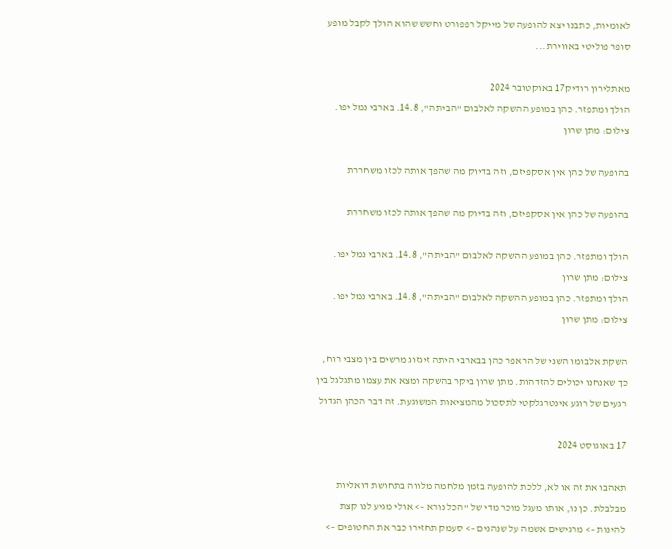לאומיות, כתבנו יצא להופעה של מייקל רפפורט וחשש שהוא הולך לקבל מופע סופר פוליטי באווירת...

מאתלירון רודיק17 באוקטובר 2024
הולך ומתפזר. כהן במופע ההשקה לאלבום "הביתה", 14.8. בארבי נמל יפו. צילום: מתן שרון

בהופעה של כהן אין אסקפיזם, וזה בדיוק מה שהפך אותה לכזו משחררת

בהופעה של כהן אין אסקפיזם, וזה בדיוק מה שהפך אותה לכזו משחררת

הולך ומתפזר. כהן במופע ההשקה לאלבום "הביתה", 14.8. בארבי נמל יפו. צילום: מתן שרון
הולך ומתפזר. כהן במופע ההשקה לאלבום "הביתה", 14.8. בארבי נמל יפו. צילום: מתן שרון

השקת אלבומו השני של הראפר כהן בבארבי היתה זיגזוג מרשים בין מצבי רוח, כך שאנחנו יכולים להזדהות. מתן שרון ביקר בהשקה ומצא את עצמו מתגלגל בין רגעים של רוגע אינטרגלקטי לתסכול מהמציאות המשוגעת. זה דבר הכהן הגדול

17 באוגוסט 2024

תאהבו את זה או לא, ללכת להופעה בזמן מלחמה מלווה בתחושת דואליות מבלבלת. כן נו, אותו מעגל מוכר מדי של "הכל נורא –> אולי מגיע לנו קצת להינות –> מרגישים אשמה על שנהנים –> סעמק תחזירו כבר את החטופים –>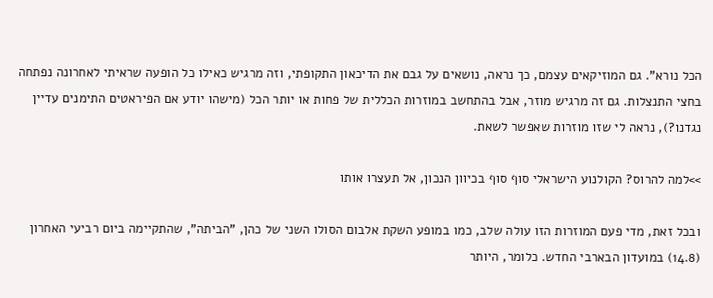הכל נורא". גם המוזיקאים עצמם, כך נראה, נושאים על גבם את הדיכאון התקופתי, וזה מרגיש כאילו כל הופעה שראיתי לאחרונה נפתחה בחצי התנצלות. גם זה מרגיש מוזר, אבל בהתחשב במוזרות הכללית של פחות או יותר הכל (מישהו יודע אם הפיראטים התימנים עדיין נגדנו?), נראה לי שזו מוזרות שאפשר לשאת.

>>למה להרוס? הקולנוע הישראלי סוף סוף בכיוון הנכון, אל תעצרו אותו

ובכל זאת, מדי פעם המוזרות הזו עולה שלב, כמו במופע השקת אלבום הסולו השני של כהן, "הביתה", שהתקיימה ביום רביעי האחרון (14.8) במועדון הבארבי החדש. כלומר, היותר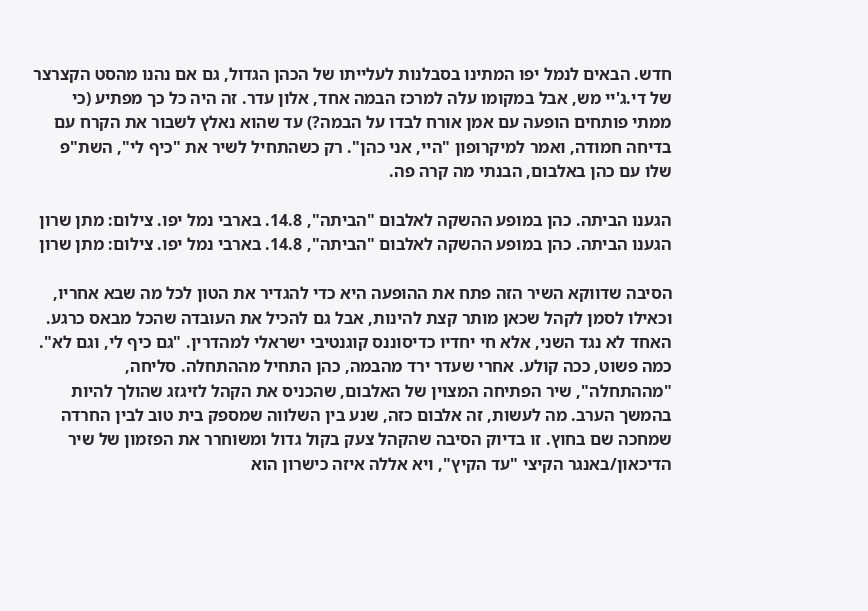חדש. הבאים לנמל יפו המתינו בסבלנות לעלייתו של הכהן הגדול, גם אם נהנו מהסט הקצרצר של די.ג'יי מש, אבל במקומו עלה למרכז הבמה אחד, אלון עדר. זה היה כל כך מפתיע (כי ממתי פותחים הופעה עם אמן אורח לבדו על הבמה?) עד שהוא נאלץ לשבור את הקרח עם בדיחה חמודה, ואמר למיקרופון "היי, אני כהן". רק כשהתחיל לשיר את "כיף לי", השת"פ שלו עם כהן באלבום, הבנתי מה קרה פה.

הגענו הביתה. כהן במופע ההשקה לאלבום "הביתה", 14.8. בארבי נמל יפו. צילום: מתן שרון
הגענו הביתה. כהן במופע ההשקה לאלבום "הביתה", 14.8. בארבי נמל יפו. צילום: מתן שרון

הסיבה שדווקא השיר הזה פתח את ההופעה היא כדי להגדיר את הטון לכל מה שבא אחריו, וכאילו לסמן לקהל שכאן מותר קצת להינות, אבל גם להכיל את העובדה שהכל מבאס כרגע. האחד לא נגד השני, אלא חי יחדיו כדיסוננס קוגנטיבי ישראלי למהדרין. "גם כיף לי, וגם לא". כמה פשוט, ככה קולע. אחרי שעדר ירד מהבמה, כהן התחיל מההתחלה. סליחה, "מההתחלה", שיר הפתיחה המצוין של האלבום, שהכניס את הקהל לזיגזג שהולך להיות בהמשך הערב. מה לעשות, זה אלבום כזה, שנע בין השלווה שמספק בית טוב לבין החרדה שמחכה שם בחוץ. זו בדיוק הסיבה שהקהל צעק בקול גדול ומשוחרר את הפזמון של שיר הדיכאון/באנגר הקיצי "עד הקיץ", ויא אללה איזה כישרון הוא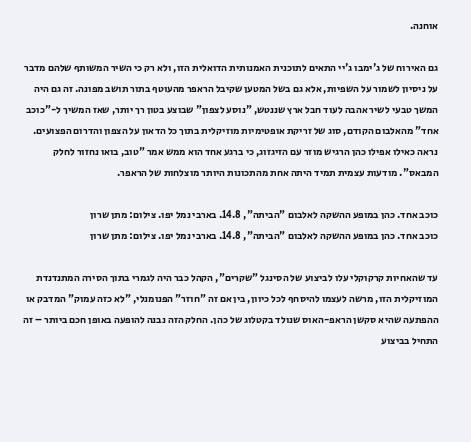אוחנה.

גם האירוח של ג'ימבו ג'יי התאים לתוכנית האמנותית הדואלית הזו, ולא רק כי השיר המשותף שלהם מדבר על ניסיון לשמור על השפיות, אלא גם בשל המטען שקיבל הראפר מהעוטף בתור תושב מפונה. זה גם היה המשך טבעי לשיר אהבה לעוד חבל ארץ שננטש, "נוסע לצפון" שבוצע בטון רך יותר, שאז המשיך ל-"כוכב אחד" מהאלבום הקודם, סוג של זריקת אופטימיות מוזיקלית בתוך כל הדאון על הצפון והדרום הפצועים. נראה כאילו אפילו כהן הרגיש מוזר עם הזיגזוג, כי ברגע אחד הוא ממש אמר "טוב, בואו נחזור לחלק המבאס". מודעות עצמית תמיד היתה אחת מהתכונות היותר מוצלחות של הראפר.

כוכב אחד. כהן במופע ההשקה לאלבום "הביתה", 14.8. בארבי נמל יפו. צילום: מתן שרון
כוכב אחד. כהן במופע ההשקה לאלבום "הביתה", 14.8. בארבי נמל יפו. צילום: מתן שרון

עד שהאחיות קרקוקלי עלו לביצוע של הסינגל "שקרים", הקהל כבר היה לגמרי בתוך הסירה המתנדנדת המוזיקלית הזו, מרשה לעצמו להיסחף לכל כיוון, בין אם זה "חוזר" הפנומנלי, "לא כזה עמוק" המדבק או ההפתעה שהיא סקשן הראפ-האוס שנולד בקטלוג של כהן. החלק הזה נבנה להופעה באופן חכם ביותר – זה התחיל בביצוע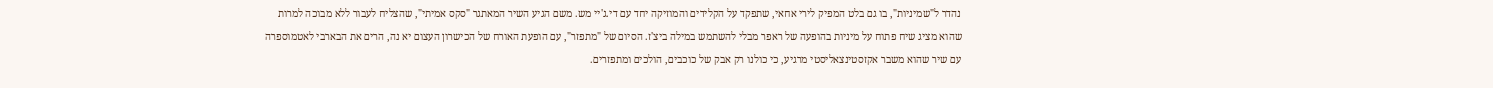נהדר ל"שמיניות", בו גם בלט המפיק לירי אחאי, שתפקד על הקלידים והמוזיקה יחד עם די.ג'יי מש. משם הגיע השיר המאתגר "סקס אמיתי", שהצליח לעבור ללא מבוכה למרות שהוא מציג שיח פתוח על מיניות בהופעה של ראפר מבלי להשתמש במילה ביצ'ז. הסיום של "מתפזר", עם הופעת האורח של הכישרון העצום יא נה, הרים את הבארבי לאטמוספרה עם שיר שהוא משבר אקזסטינצאליסטי מרגיע, כי כולנו רק אבק של כוכבים, הולכים ומתפזרים.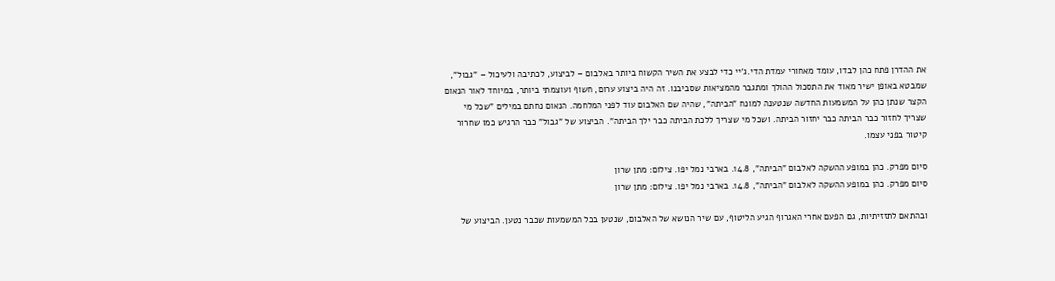את ההדרן פתח כהן לבדו, עומד מאחורי עמדת הדי.ג'יי כדי לבצע את השיר הקשוח ביותר באלבום – לביצוע, לכתיבה ולעיכול – "גבול", שמבטא באופן ישיר מאוד את התסכול ההולך ומתגבר מהמציאות שסביבנו. זה היה ביצוע ערום, חשוף ועוצמתי ביותר, במיוחד לאור הנאום הקצר שנתן כהן על המשמעות החדשה שנטענה למונח "הביתה", שהיה שם האלבום עוד לפני המלחמה. הנאום נחתם במילים "שכל מי שצריך לחזור כבר הביתה כבר יחזור הביתה. ושכל מי שצריך ללכת הביתה כבר ילך הביתה". הביצוע של "גבול" כבר הרגיש כמו שחרור קיטור בפני עצמו.

סיום מפרק. כהן במופע ההשקה לאלבום "הביתה", 14.8. בארבי נמל יפו. צילום: מתן שרון
סיום מפרק. כהן במופע ההשקה לאלבום "הביתה", 14.8. בארבי נמל יפו. צילום: מתן שרון

ובהתאם לתזזיתיות, גם הפעם אחרי האגרוף הגיע הליטוף, עם שיר הנושא של האלבום, שנטען בכל המשמעות שכבר נטען. הביצוע של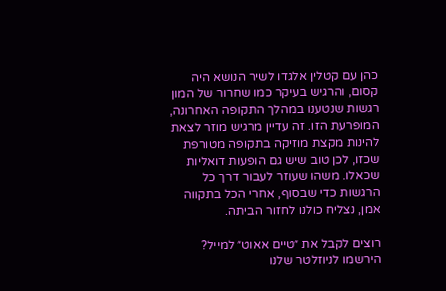כהן עם קטלין אלגדו לשיר הנושא היה קסום, והרגיש בעיקר כמו שחרור של המון רגשות שנטענו במהלך התקופה האחרונה, המופרעת הזו. זה עדיין מרגיש מוזר לצאת להינות מקצת מוזיקה בתקופה מטורפת שכזו, לכן טוב שיש גם הופעות דואליות שכאלו. משהו שעוזר לעבור דרך כל הרגשות כדי שבסוף, אחרי הכל בתקווה אמן, נצליח כולנו לחזור הביתה.

רוצים לקבל את ״טיים אאוט״ למייל? הירשמו לניוזלטר שלנו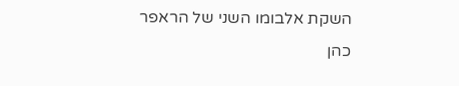השקת אלבומו השני של הראפר כהן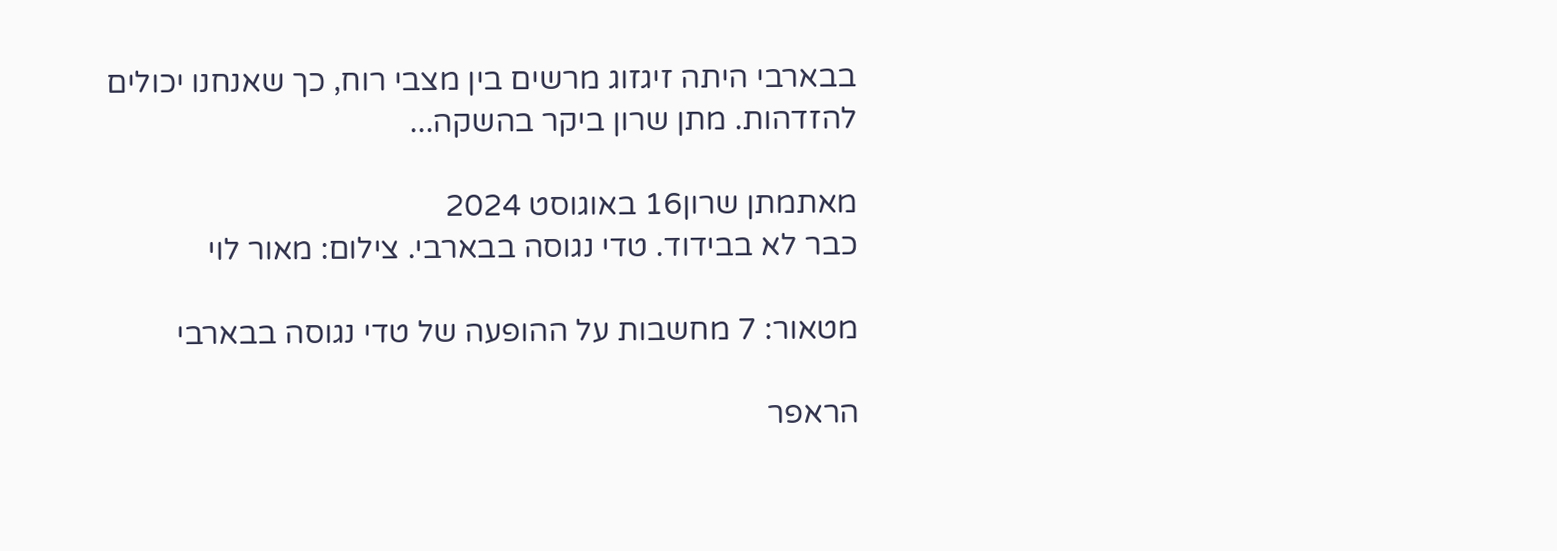בבארבי היתה זיגזוג מרשים בין מצבי רוח, כך שאנחנו יכולים להזדהות. מתן שרון ביקר בהשקה...

מאתמתן שרון16 באוגוסט 2024
כבר לא בבידוד. טדי נגוסה בבארבי. צילום: מאור לוי

מטאור: 7 מחשבות על ההופעה של טדי נגוסה בבארבי

הראפר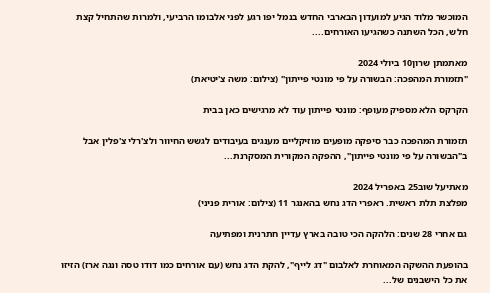המוכשר מלוד הגיע למועדון הבארבי החדש בנמל יפו רגע לפני אלבומו הרביעי, ולמרות שהתחיל קצת חלש, הכל השתנה כשהגיעו האורחים....

מאתמתן שרון10 ביולי 2024
"תזמורת המהפכה: הבשורה על פי מונטי פייתון" (צילום: משה צ'יטיאת)

הקרקס הלא מספיק מעופף: מונטי פייתון עוד לא מרגישים כאן בבית

תזמורת המהפכה כבר סיפקה מופעים מוזיקליים מענגים בעיבודים לגשש החיוור ולצ'רלי צ'פלין אבל ב"הבשורה על פי מונטי פייתון", ההפקה המקורית המסקרנת...

מאתיעל שוב25 באפריל 2024
מפלצת תלת ראשית. ראפרי הדג נחש בהאנגר 11 (צילום: אורית פניני)

גם אחרי 28 שנים: הלהקה הכי טובה בארץ עדיין חתרנית ומפתיעה

בהופעת ההשקה המאוחרת לאלבום "דג לייף", להקת הדג נחש (עם אורחים כמו דודו טסה ונגה ארז) הזיזו את כל הישבנים של...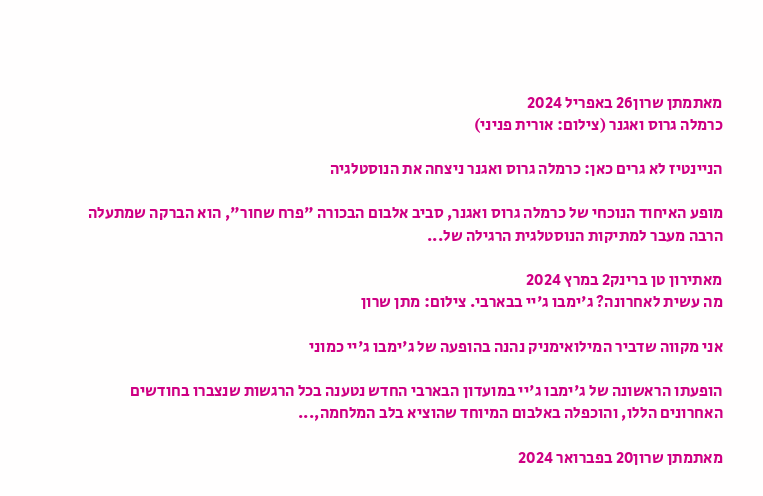מאתמתן שרון26 באפריל 2024
כרמלה גרוס ואגנר (צילום: אורית פניני)

הניינטיז לא גרים כאן: כרמלה גרוס ואגנר ניצחה את הנוסטלגיה

מופע האיחוד הנוכחי של כרמלה גרוס ואגנר, סביב אלבום הבכורה "פרח שחור", הוא הברקה שמתעלה הרבה מעבר למתיקות הנוסטלגית הרגילה של...

מאתירון טן ברינק2 במרץ 2024
מה עשית לאחרונה? ג'ימבו ג'יי בבארבי. צילום: מתן שרון

אני מקווה שדביר המילואימניק נהנה בהופעה של ג'ימבו ג'יי כמוני

הופעתו הראשונה של ג'ימבו ג'יי במועדון הבארבי החדש נטענה בכל הרגשות שנצברו בחודשים האחרונים הללו, והוכפלה באלבום המיוחד שהוציא בלב המלחמה,...

מאתמתן שרון20 בפברואר 2024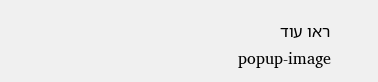ראו עוד
popup-image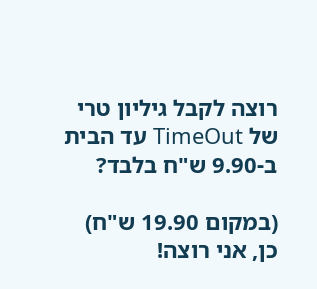רוצה לקבל גיליון טרי של TimeOut עד הבית ב-9.90 ש"ח בלבד?

(במקום 19.90 ש"ח)
כן, אני רוצה!